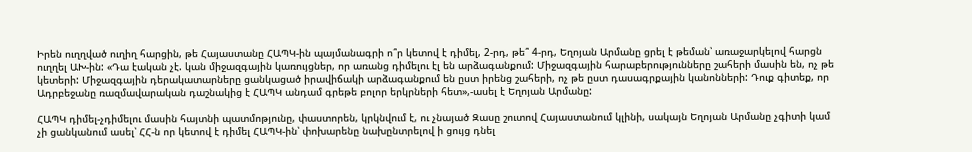Իրեն ուղղված ուղիղ հարցին, թե Հայաստանը ՀԱՊԿ-ին պայմանագրի ո՞ր կետով է դիմել, 2-րդ, թե՞ 4-րդ, Եղոյան Արմանը ցրել է թեման՝ առաջարկելով հարցն ուղղել ԱԽ-ին: «Դա էական չէ. կան միջազգային կառույցներ, որ առանց դիմելու էլ են արձագանքում: Միջազգային հարաբերությունները շահերի մասին են, ոչ թե կետերի: Միջազգային դերակատարները ցանկացած իրավիճակի արձագանքում են ըստ իրենց շահերի, ոչ թե ըստ դասագրքային կանոնների: Դուք գիտեք, որ Ադրբեջանը ռազմավարական դաշնակից է ՀԱՊԿ անդամ գրեթե բոլոր երկրների հետ»,-ասել է Եղոյան Արմանը:

ՀԱՊԿ դիմել-չդիմելու մասին հայտնի պատմոթյունը, փաստորեն, կրկնվում է, ու չնայած Զասը շուտով Հայաստանում կլինի, սակայն Եղոյան Արմանը չգիտի կամ չի ցանկանում ասել՝ ՀՀ-ն որ կետով է դիմել ՀԱՊԿ-ին՝ փոխարենը նախընտրելով ի ցույց դնել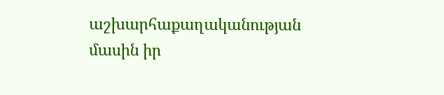աշխարհաքաղականության մասին իր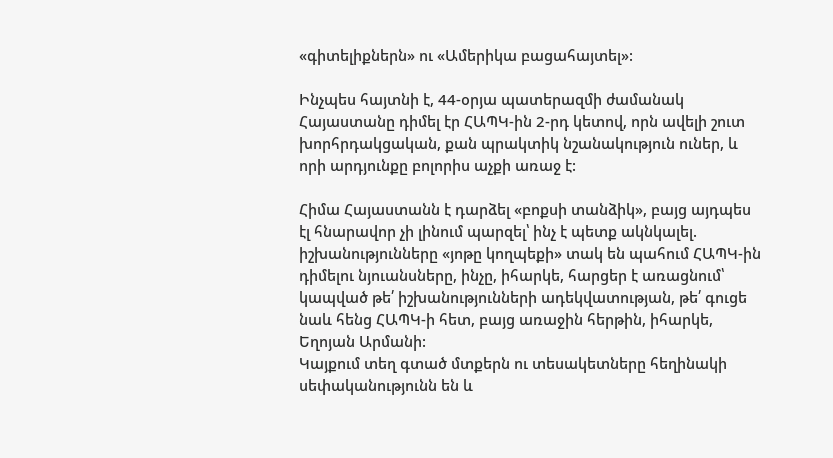«գիտելիքներն» ու «Ամերիկա բացահայտել»:

Ինչպես հայտնի է, 44-օրյա պատերազմի ժամանակ Հայաստանը դիմել էր ՀԱՊԿ-ին 2-րդ կետով, որն ավելի շուտ խորհրդակցական, քան պրակտիկ նշանակություն ուներ, և որի արդյունքը բոլորիս աչքի առաջ է:

Հիմա Հայաստանն է դարձել «բոքսի տանձիկ», բայց այդպես էլ հնարավոր չի լինում պարզել՝ ինչ է պետք ակնկալել. իշխանությունները «յոթը կողպեքի» տակ են պահում ՀԱՊԿ-ին դիմելու նյուանսները, ինչը, իհարկե, հարցեր է առացնում՝ կապված թե՛ իշխանությունների ադեկվատության, թե՛ գուցե նաև հենց ՀԱՊԿ-ի հետ, բայց առաջին հերթին, իհարկե, Եղոյան Արմանի:
Կայքում տեղ գտած մտքերն ու տեսակետները հեղինակի սեփականությունն են և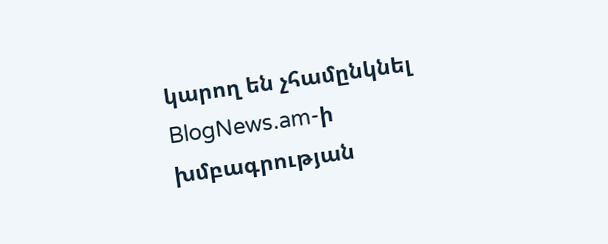կարող են չհամընկնել BlogNews.am-ի խմբագրության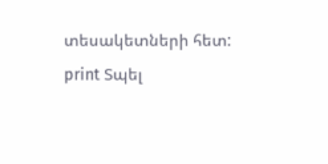տեսակետների հետ:
print Տպել